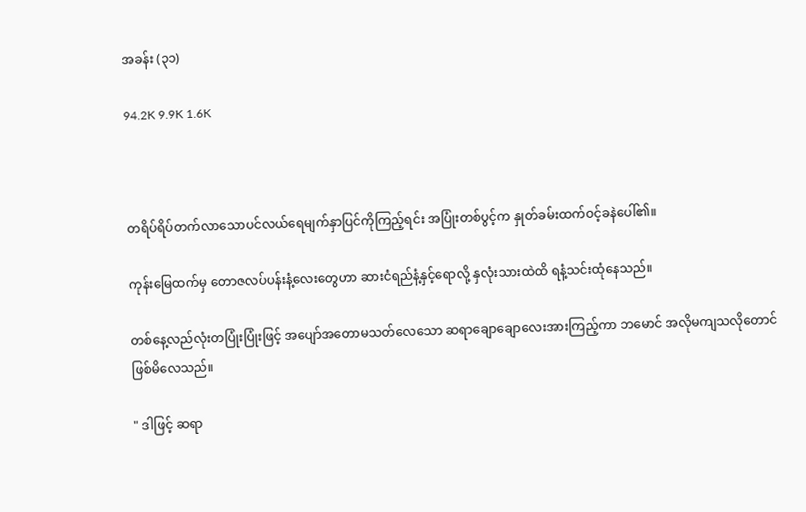အခန်း (၃၁)

94.2K 9.9K 1.6K



တရိပ်ရိပ်တက်လာသောပင်လယ်ရေမျက်နှာပြင်ကိုကြည့်ရင်း အပြုံးတစ်ပွင့်က နှုတ်ခမ်းထက်ဝင့်ခနဲပေါ်၏။

ကုန်းမြေထက်မှ တောဇလပ်ပန်းနံ့လေးတွေဟာ ဆားငံရည်နံ့နှင့်ရောလို့ နှလုံးသားထဲထိ ရနံ့သင်းထုံနေသည်။

တစ်နေ့လည်လုံးတပြုံးပြုံးဖြင့် အပျော်အတောမသတ်လေသော ဆရာချောချောလေးအားကြည့်ကာ ဘမောင် အလိုမကျသလိုတောင်ဖြစ်မိလေသည်။

" ဒါဖြင့် ဆရာ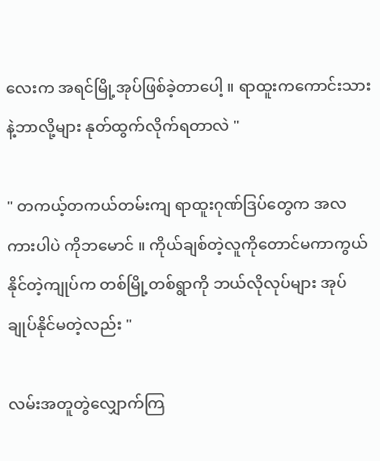လေးက အရင်မြို့အုပ်ဖြစ်ခဲ့တာပေါ့ ။ ရာထူးကကောင်းသားနဲ့ဘာလို့များ နုတ်ထွက်လိုက်ရတာလဲ "

" တကယ့်တကယ်တမ်းကျ ရာထူးဂုဏ်ဒြပ်တွေက အလကားပါပဲ ကိုဘမောင် ။ ကိုယ်ချစ်တဲ့လူကိုတောင်မကာကွယ်နိုင်တဲ့ကျုပ်က တစ်မြို့တစ်ရွာကို ဘယ်လိုလုပ်များ အုပ်ချုပ်နိုင်မတဲ့လည်း "

လမ်းအတူတွဲလျှောက်ကြ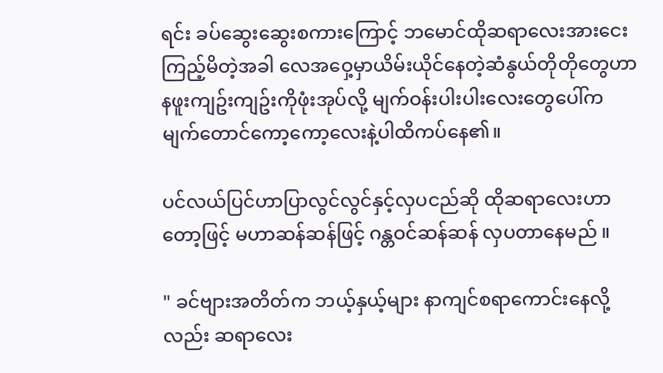ရင်း ခပ်ဆွေးဆွေးစကားကြောင့် ဘမောင်ထိုဆရာလေးအားငေးကြည့်မိတဲ့အခါ လေအဝှေ့မှာယိမ်းယိုင်နေတဲ့ဆံနွယ်တိုတိုတွေဟာ နဖူးကျဥ်းကျဥ်းကိုဖုံးအုပ်လို့ မျက်ဝန်းပါးပါးလေးတွေပေါ်က မျက်တောင်ကော့ကော့လေးနဲ့ပါထိကပ်နေ၏။

ပင်လယ်ပြင်ဟာပြာလွင်လွင်နှင့်လှပငည်ဆို ထိုဆရာလေးဟာတော့ဖြင့် မဟာဆန်ဆန်ဖြင့် ဂန္တဝင်ဆန်ဆန် လှပတာနေမည် ။

" ခင်ဗျားအတိတ်က ဘယ့်နှယ့်များ နာကျင်စရာကောင်းနေလို့လည်း ဆရာလေး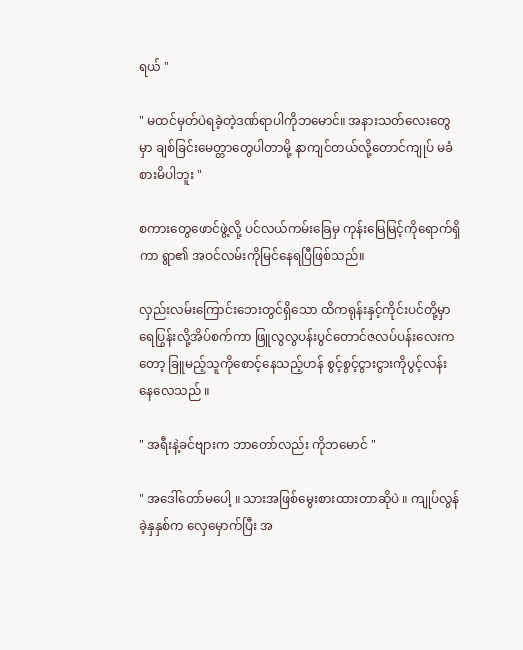ရယ် "

" မထင်မှတ်ပဲရခဲ့တဲ့ဒဏ်ရာပါကိုဘမောင်။ အနားသတ်လေးတွေမှာ ချစ်ခြင်းမေတ္တာတွေပါတာမို့ နာကျင်တယ်လို့တောင်ကျုပ် မခံစားမိပါဘူး "

စကားတွေဖောင်ဖွဲ့လို့ ပင်လယ်ကမ်းခြေမှ ကုန်းမြေမြင့်ကိုရောက်ရှိကာ ရွာ၏ အဝင်လမ်းကိုမြင်နေရပြီဖြစ်သည်။

လှည်းလမ်းကြောင်းဘေးတွင်ရှိသော ထိကရုန်းနှင့်ကိုင်းပင်တို့မှာရေပြွန်းလို့အိပ်စက်ကာ ဖြူလွလွပန်းပွင်တောင်ဇလပ်ပန်းလေးကတော့ ခြူမည့်သူကိုစောင့်နေသည့်ဟန် စွင့်စွင့်ငွားငွားကိုပွင့်လန်းနေလေသည် ။

" အရီးနဲ့ခင်ဗျားက ဘာတော်လည်း ကိုဘမောင် "

" အဒေါ်တော်မပေါ့ ။ သားအဖြစ်မွေးစားထားတာဆိုပဲ ။ ကျုပ်လွန်ခဲ့နှနှစ်က လှေမှောက်ပြီး အ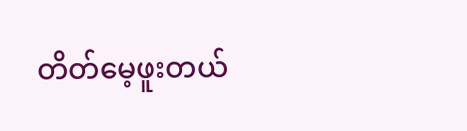တိတ်မေ့ဖူးတယ်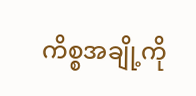ကိစ္စအချို့ကို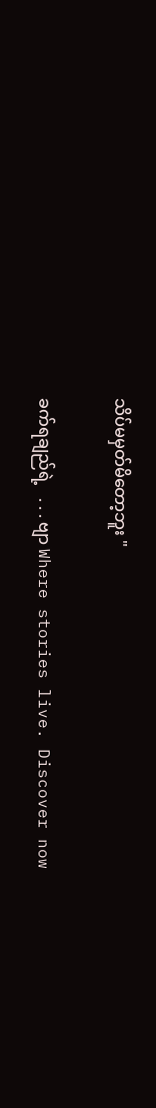သိပ်မမှတ်မိတော့ဘူး "

ခက်ရချည်ရဲ့   . . . ဗျာ Where stories live. Discover now